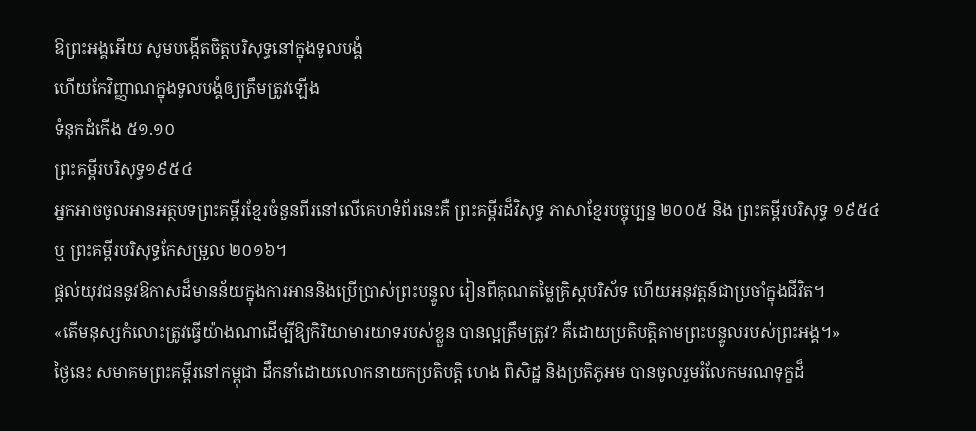ឱព្រះអង្គអើយ សូមបង្កើតចិត្តបរិសុទ្ធនៅក្នុងទូលបង្គំ
ហើយកែវិញ្ញាណក្នុងទូលបង្គំឲ្យត្រឹមត្រូវឡើង
ទំនុកដំកើង ៥១.១០
ព្រះគម្ពីរបរិសុទ្ធ១៩៥៤
អ្នកអាចចូលអានអត្ថបទព្រះគម្ពីរខ្មែរចំនួនពីរនៅលើគេហទំព័រនេះគឺ ព្រះគម្ពីរដ៏វិសុទ្ធ ភាសាខ្មែរបច្ចុប្បន្ន ២០០៥ និង ព្រះគម្ពីរបរិសុទ្ធ ១៩៥៤ ឬ ព្រះគម្ពីរបរិសុទ្ធកែសម្រួល ២០១៦។
ផ្ដល់យុវជននូវឱកាសដ៏មានន័យក្នុងការអាននិងប្រើប្រាស់ព្រះបន្ទូល រៀនពីគុណតម្លៃគ្រិស្តបរិស័ទ ហើយអនុវត្តន៍ជាប្រចាំក្នុងជីវិត។
«តើមនុស្សកំលោះត្រូវធ្វើយ៉ាងណាដើម្បីឱ្យកិរិយាមារយាទរបស់ខ្លួន បានល្អត្រឹមត្រូវ? គឺដោយប្រតិបត្តិតាមព្រះបន្ទូលរបស់ព្រះអង្គ។»
ថ្ងៃនេះ សមាគមព្រះគម្ពីរនៅកម្ពុជា ដឹកនាំដោយលោកនាយកប្រតិបត្តិ ហេង ពិសិដ្ឋ និងប្រតិភូអម បានចូលរួមរំលែកមរណទុក្ខដ៏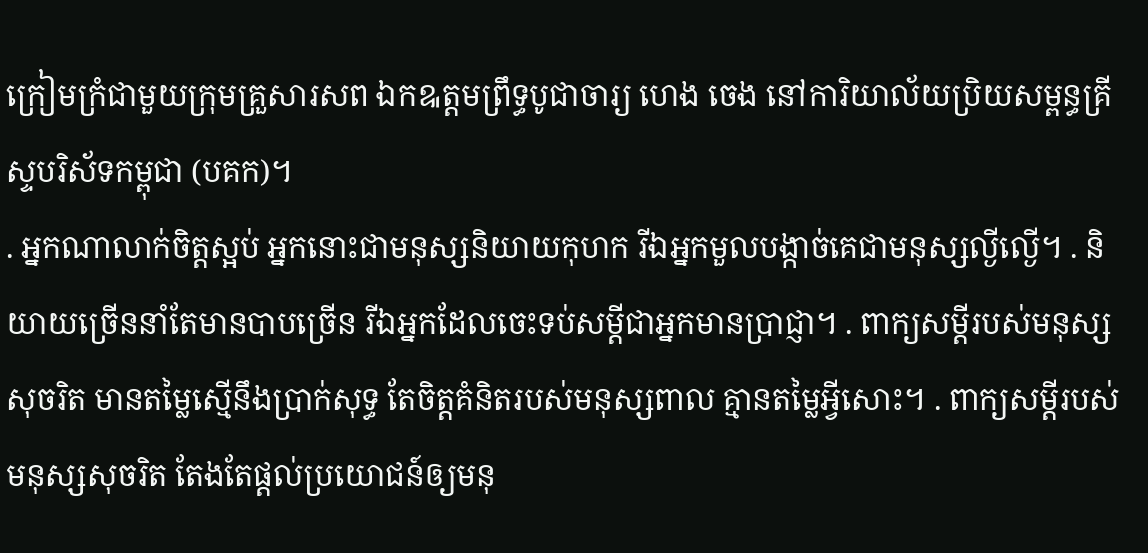ក្រៀមក្រំជាមួយក្រុមគ្រួសារសព ឯកឩត្តមព្រឹទ្ធបូជាចារ្យ ហេង ចេង នៅការិយាល័យប្រិយសម្ពន្ធគ្រីស្ទបរិស័ទកម្ពុជា (បគក)។
. អ្នកណាលាក់ចិត្តស្អប់ អ្នកនោះជាមនុស្សនិយាយកុហក រីឯអ្នកមួលបង្កាច់គេជាមនុស្សល្ងីល្ងើ។ . និយាយច្រើននាំតែមានបាបច្រើន រីឯអ្នកដែលចេះទប់សម្ដីជាអ្នកមានប្រាជ្ញា។ . ពាក្យសម្ដីរបស់មនុស្សសុចរិត មានតម្លៃស្មើនឹងប្រាក់សុទ្ធ តែចិត្តគំនិតរបស់មនុស្សពាល គ្មានតម្លៃអ្វីសោះ។ . ពាក្យសម្ដីរបស់មនុស្សសុចរិត តែងតែផ្ដល់ប្រយោជន៍ឲ្យមនុ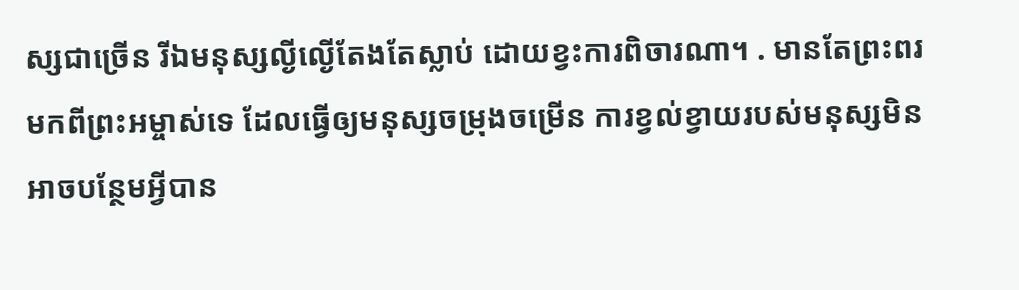ស្សជាច្រើន រីឯមនុស្សល្ងីល្ងើតែងតែស្លាប់ ដោយខ្វះការពិចារណា។ . មានតែព្រះពរមកពីព្រះអម្ចាស់ទេ ដែលធ្វើឲ្យមនុស្សចម្រុងចម្រើន ការខ្វល់ខ្វាយរបស់មនុស្សមិនអាចបន្ថែមអ្វីបាន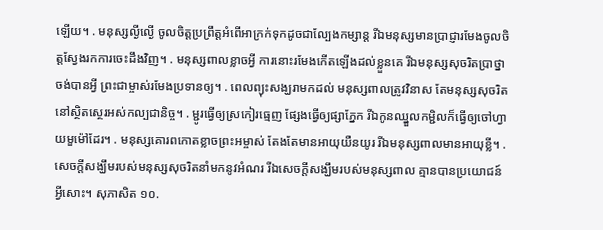ឡើយ។ . មនុស្សល្ងីល្ងើ ចូលចិត្តប្រព្រឹត្តអំពើអាក្រក់ទុកដូចជាល្បែងកម្សាន្ត រីឯមនុស្សមានប្រាជ្ញារមែងចូលចិត្តស្វែងរកការចេះដឹងវិញ។ . មនុស្សពាលខ្លាចអ្វី ការនោះរមែងកើតឡើងដល់ខ្លួនគេ រីឯមនុស្សសុចរិតប្រាថ្នាចង់បានអ្វី ព្រះជាម្ចាស់រមែងប្រទានឲ្យ។ . ពេលព្យុះសង្ឃរាមកដល់ មនុស្សពាលត្រូវវិនាស តែមនុស្សសុចរិតនៅស្ថិតស្ថេរអស់កល្បជានិច្ច។ . ម្ជូរធ្វើឲ្យស្រកៀរធ្មេញ ផ្សែងធ្វើឲ្យផ្សាភ្នែក រីឯកូនឈ្នួលកម្ជិលក៏ធ្វើឲ្យចៅហ្វាយមួម៉ៅដែរ។ . មនុស្សគោរពកោតខ្លាចព្រះអម្ចាស់ តែងតែមានអាយុយឺនយូរ រីឯមនុស្សពាលមានអាយុខ្លី។ . សេចក្ដីសង្ឃឹមរបស់មនុស្សសុចរិតនាំមកនូវអំណរ រីឯសេចក្ដីសង្ឃឹមរបស់មនុស្សពាល គ្មានបានប្រយោជន៍អ្វីសោះ។ សុភាសិត ១០.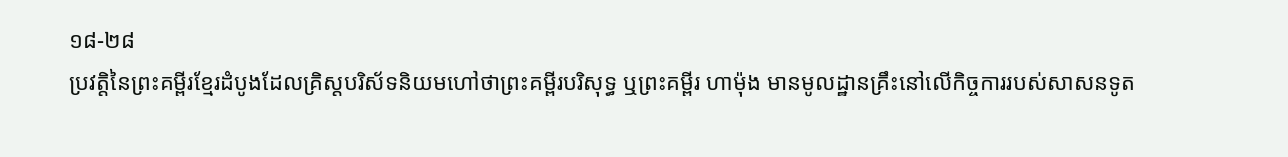១៨-២៨
ប្រវត្តិនៃព្រះគម្ពីរខ្មែរដំបូងដែលគ្រិស្តបរិស័ទនិយមហៅថាព្រះគម្ពីរបរិសុទ្ធ ឬព្រះគម្ពីរ ហាម៉ុង មានមូលដ្ឋានគ្រឹះនៅលើកិច្ចការរបស់សាសនទូត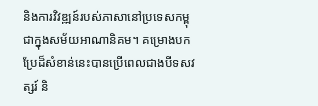និងការវិវឌ្ឍន៍របស់ភាសានៅប្រទេសកម្ពុជាក្នុងសម័យអាណានិគម។ គម្រោងបកប្រែដ៏សំខាន់នេះបានប្រើពេលជាងបីទសវត្សរ៍ និ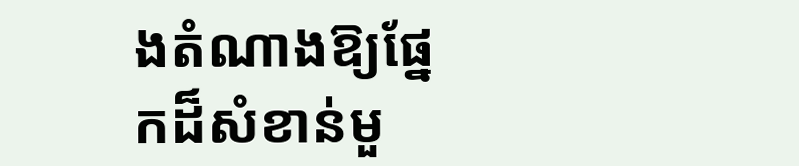ងតំណាងឱ្យផ្នែកដ៏សំខាន់មួ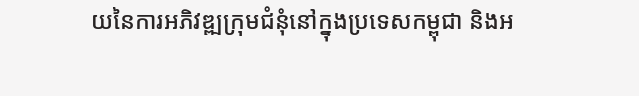យនៃការអភិវឌ្ឍក្រុមជំនុំនៅក្នុងប្រទេសកម្ពុជា និងអ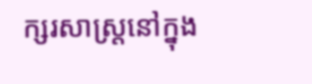ក្សរសាស្ត្រនៅក្នុង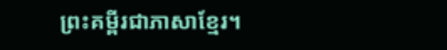ព្រះគម្ពីរជាភាសាខ្មែរ។